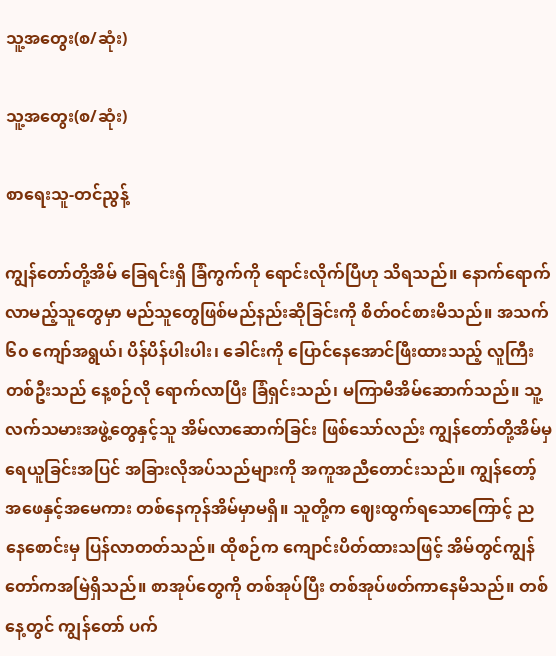သူ့အတွေး(စ/ဆုံး)

သူ့အတွေး(စ/ဆုံး)

စာရေးသူ-တင်ညွန့်

ကျွန်တော်တို့အိမ် ခြေရင်းရှိ ခြံကွက်ကို ရောင်းလိုက်ပြီဟု သိရသည်။ နောက်ရောက်လာမည့်သူတွေမှာ မည်သူတွေဖြစ်မည်နည်းဆိုခြင်းကို စိတ်ဝင်စားမိသည်။ အသက် ၆၀ ကျော်အရွယ်၊ ပိန်ပိန်ပါးပါး၊ ခေါင်းကို ပြောင်နေအောင်ဖြီးထားသည့် လူကြီးတစ်ဦးသည် နေ့စဉ်လို ရောက်လာပြီး ခြံရှင်းသည်၊ မကြာမီအိမ်ဆောက်သည်။ သူ့လက်သမားအဖွဲ့တွေနှင့်သူ အိမ်လာဆောက်ခြင်း ဖြစ်သော်လည်း ကျွန်တော်တို့အိမ်မှ ရေယူခြင်းအပြင် အခြားလိုအပ်သည်များကို အကူအညီတောင်းသည်။ ကျွန်တော့်အဖေနှင့်အမေကား တစ်နေကုန်အိမ်မှာမရှိ။ သူတို့က ဈေးထွက်ရသောကြောင့် ညနေစောင်းမှ ပြန်လာတတ်သည်။ ထိုစဉ်က ကျောင်းပိတ်ထားသဖြင့် အိမ်တွင်ကျွန်တော်ကအမြဲရှိသည်။ စာအုပ်တွေကို တစ်အုပ်ပြီး တစ်အုပ်ဖတ်ကာနေမိသည်။ တစ်နေ့တွင် ကျွန်တော် ပက်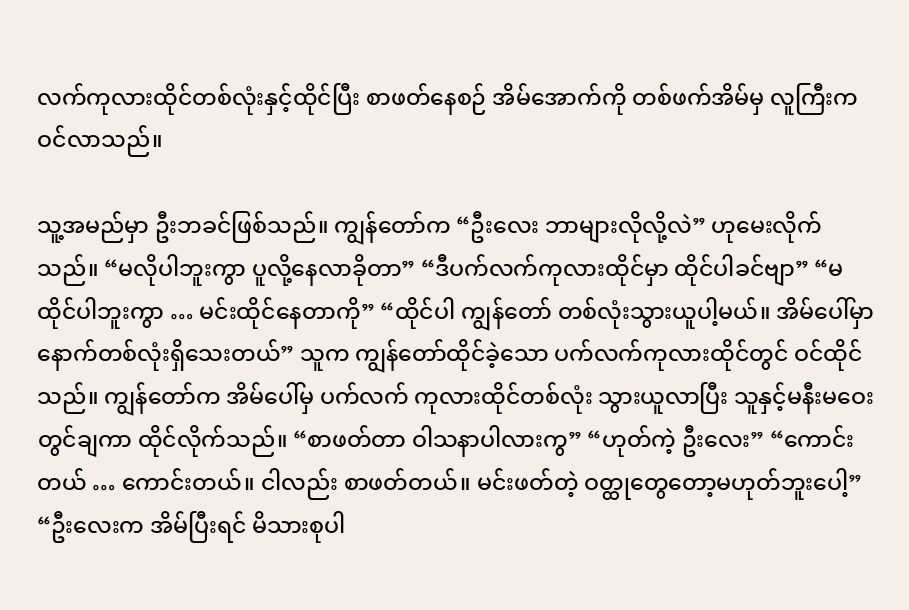လက်ကုလားထိုင်တစ်လုံးနှင့်ထိုင်ပြီး စာဖတ်နေစဉ် အိမ်အောက်ကို တစ်ဖက်အိမ်မှ လူကြီးကဝင်လာသည်။

သူ့အမည်မှာ ဦးဘခင်ဖြစ်သည်။ ကျွန်တော်က “ဦးလေး ဘာများလိုလို့လဲ” ဟုမေးလိုက်သည်။ “မလိုပါဘူးကွာ ပူလို့နေလာခိုတာ” “ဒီပက်လက်ကုလားထိုင်မှာ ထိုင်ပါခင်ဗျာ” “မထိုင်ပါဘူးကွာ … မင်းထိုင်နေတာကို” “ထိုင်ပါ ကျွန်တော် တစ်လုံးသွားယူပါ့မယ်။ အိမ်ပေါ်မှာ နောက်တစ်လုံးရှိသေးတယ်” သူက ကျွန်တော်ထိုင်ခဲ့သော ပက်လက်ကုလားထိုင်တွင် ဝင်ထိုင်သည်။ ကျွန်တော်က အိမ်ပေါ်မှ ပက်လက် ကုလားထိုင်တစ်လုံး သွားယူလာပြီး သူနှင့်မနီးမဝေးတွင်ချကာ ထိုင်လိုက်သည်။ “စာဖတ်တာ ဝါသနာပါလားကွ” “ဟုတ်ကဲ့ ဦးလေး” “ကောင်းတယ် … ကောင်းတယ်။ ငါလည်း စာဖတ်တယ်။ မင်းဖတ်တဲ့ ဝတ္ထုတွေတော့မဟုတ်ဘူးပေါ့” “ဦးလေးက အိမ်ပြီးရင် မိသားစုပါ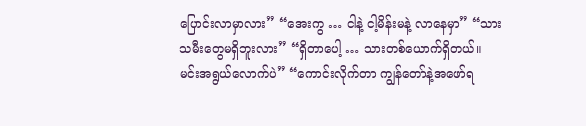ပြောင်းလာမှာလား” “အေးကွ … ငါနဲ့ ငါ့မိန်းမနဲ့ လာနေမှာ” “သားသမီးတွေမရှိဘူးလား” “ရှိတာပေါ့ … သားတစ်ယောက်ရှိတယ်။ မင်းအရွယ်လောက်ပဲ” “ကောင်းလိုက်တာ ကျွန်တော်နဲ့အဖော်ရ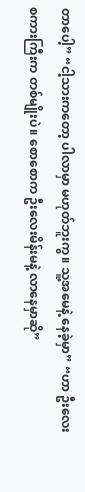တာပေါ့” “ငါ့သားကတော့ ပါလာမှာ မဟုတ်ဘူးကွ။ သူ့အမေနဲ့ နေခဲ့မှာ” “ဟာ ဦးလေးစကားကြီးက တစ်မျိုးပဲ။ စောစောက ဦးလေးမိန်းမနဲ့ လာနေမှာဆို”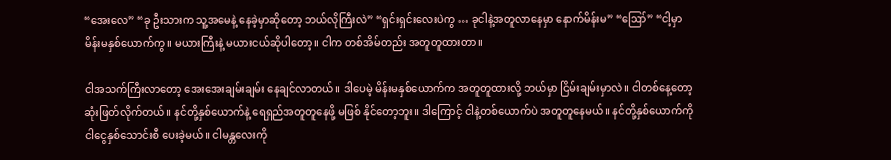“အေးလေ” “ခု ဦးသားက သူ့အမေနဲ့ နေခဲ့မှာဆိုတော့ ဘယ်လိုကြီးလဲ” “ရှင်းရှင်းလေးပဲကွ … ခုငါနဲ့အတူလာနေမှာ နောက်မိန်းမ” “ဪ” “ငါ့မှာ မိန်းမနှစ်ယောက်ကွ။ မယားကြီးနဲ့ မယားငယ်ဆိုပါတော့။ ငါက တစ်အိမ်တည်း အတူတူထားတာ။

ငါအသက်ကြီးလာတော့ အေးအေးချမ်းချမ်း နေချင်လာတယ်။ ဒါပေမဲ့ မိန်းမနှစ်ယောက်က အတူတူထားလို့ ဘယ်မှာ ငြိမ်းချမ်းမှာလဲ။ ငါတစ်နေ့တော့ ဆုံးဖြတ်လိုက်တယ်။ နင်တို့နှစ်ယောက်နဲ့ ရေရှည်အတူတူနေဖို့ မဖြစ် နိုင်တော့ဘူး။ ဒါကြောင့် ငါနဲ့တစ်ယောက်ပဲ အတူတူနေမယ်။ နင်တို့နှစ်ယောက်ကို ငါငွေနှစ်သောင်းစီ ပေးခဲ့မယ်။ ငါမန္တလေးကို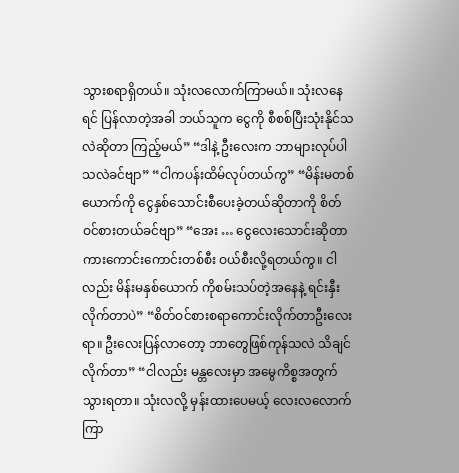သွားစရာရှိတယ်။ သုံးလလောက်ကြာမယ်။ သုံးလနေရင် ပြန်လာတဲ့အခါ ဘယ်သူက ငွေကို စီစစ်ပြီးသုံးနိုင်သလဲဆိုတာ ကြည့်မယ်” “ဒါနဲ့ ဦးလေးက ဘာများလုပ်ပါသလဲခင်ဗျာ” “ငါကပန်းထိမ်လုပ်တယ်ကွ” “မိန်းမတစ်ယောက်ကို ငွေနှစ်သောင်းစီပေးခဲ့တယ်ဆိုတာကို စိတ်ဝင်စားတယ်ခင်ဗျာ” “အေး … ငွေလေးသောင်းဆိုတာ ကားကောင်းကောင်းတစ်စီး ဝယ်စီးလို့ရတယ်ကွ။ ငါလည်း မိန်းမနှစ်ယောက် ကိုစမ်းသပ်တဲ့အနေနဲ့ ရင်းနှီးလိုက်တာပဲ” “စိတ်ဝင်စားစရာကောင်းလိုက်တာဦးလေးရာ။ ဦးလေးပြန်လာတော့ ဘာတွေဖြစ်ကုန်သလဲ သိချင်လိုက်တာ” “ငါလည်း မန္တလေးမှာ အမွေကိစ္စအတွက် သွားရတာ။ သုံးလလို့ မှန်းထားပေမယ့် လေးလလောက်ကြာ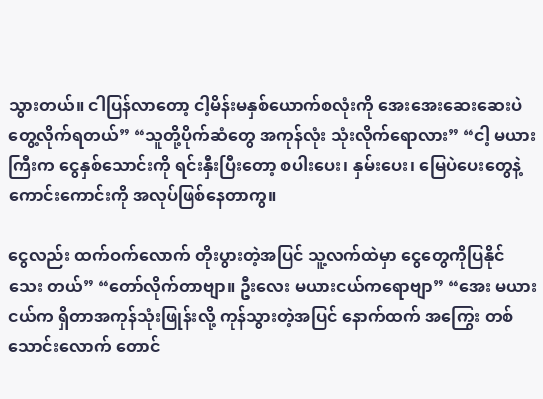သွားတယ်။ ငါပြန်လာတော့ ငါ့မိန်းမနှစ်ယောက်စလုံးကို အေးအေးဆေးဆေးပဲတွေ့လိုက်ရတယ်” “သူတို့ပိုက်ဆံတွေ အကုန်လုံး သုံးလိုက်ရောလား” “ငါ့ မယားကြီးက ငွေနှစ်သောင်းကို ရင်းနှီးပြီးတော့ စပါးပေး၊ နှမ်းပေး၊ မြေပဲပေးတွေနဲ့ ကောင်းကောင်းကို အလုပ်ဖြစ်နေတာကွ။

ငွေလည်း ထက်ဝက်လောက် တိုးပွားတဲ့အပြင် သူ့လက်ထဲမှာ ငွေတွေကိုပြနိုင်သေး တယ်” “တော်လိုက်တာဗျာ။ ဦးလေး မယားငယ်ကရောဗျာ” “အေး မယားငယ်က ရှိတာအကုန်သုံးဖြုန်းလို့ ကုန်သွားတဲ့အပြင် နောက်ထက် အကြွေး တစ်သောင်းလောက် တောင်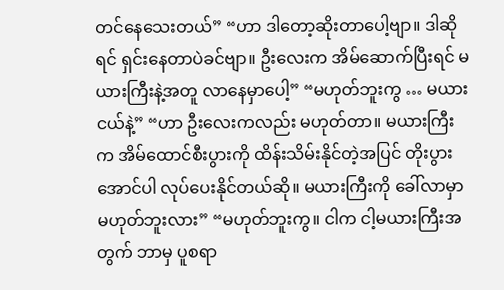တင်နေသေးတယ်” “ဟာ ဒါတော့ဆိုးတာပေါ့ဗျာ။ ဒါဆိုရင် ရှင်းနေတာပဲခင်ဗျာ။ ဦးလေးက အိမ်ဆောက်ပြီးရင် မယားကြီးနဲ့အတူ လာနေမှာပေါ့” “မဟုတ်ဘူးကွ … မယားငယ်နဲ့” “ဟာ ဦးလေးကလည်း မဟုတ်တာ။ မယားကြီးက အိမ်ထောင်စီးပွားကို ထိန်းသိမ်းနိုင်တဲ့အပြင် တိုးပွား အောင်ပါ လုပ်ပေးနိုင်တယ်ဆို။ မယားကြီးကို ခေါ်လာမှာ မဟုတ်ဘူးလား” “မဟုတ်ဘူးကွ။ ငါက ငါ့မယားကြီးအတွက် ဘာမှ ပူစရာ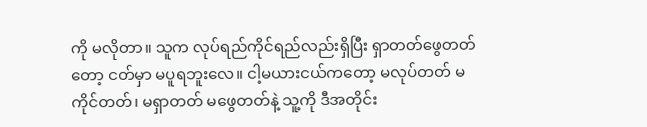ကို မလိုတာ။ သူက လုပ်ရည်ကိုင်ရည်လည်းရှိပြီး ရှာတတ်ဖွေတတ်တော့ ငတ်မှာ မပူရဘူးလေ။ ငါ့မယားငယ်ကတော့ မလုပ်တတ် မကိုင်တတ်၊ မရှာတတ် မဖွေတတ်နဲ့ သူ့ကို ဒီအတိုင်း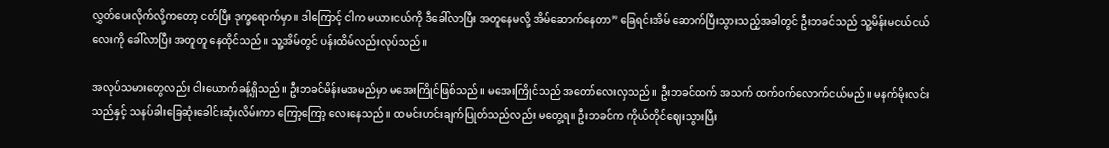လွှတ်ပေးလိုက်လို့ကတော့ ငတ်ပြီး ဒုက္ခရောက်မှာ။ ဒါကြောင့် ငါက မယားငယ်ကို ဒီခေါ်လာပြီး အတူနေမလို့ အိမ်ဆောက်နေတာ” ခြေရင်းအိမ် ဆောက်ပြီးသွားသည့်အခါတွင် ဦးဘခင်သည် သူ့မိန်းမငယ်ငယ်လေးကို ခေါ်လာပြီး အတူတူ နေထိုင်သည်။ သူ့အိမ်တွင် ပန်းထိမ်လည်းလုပ်သည်။

အလုပ်သမားတွေလည်း ငါးယောက်ခန့်ရှိသည်။ ဦးဘခင်မိန်းမအမည်မှာ မအေးကြိုင်ဖြစ်သည်။ မအေးကြိုင်သည် အတော်လေးလှသည်။ ဦးဘခင်ထက် အသက် ထက်ဝက်လောက်ငယ်မည်။ မနက်မိုးလင်းသည်နှင့် သနပ်ခါးခြေဆုံးခေါင်းဆုံးလိမ်းကာ ကြော့ကြော့ လေးနေသည်။ ထမင်းဟင်းချက်ပြုတ်သည်လည်း မတွေ့ရ။ ဦးဘခင်က ကိုယ်တိုင်ဈေးသွားပြီး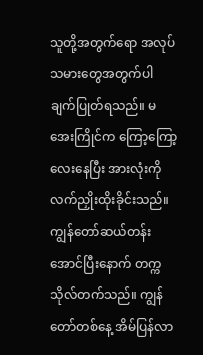သူတို့အတွက်ရော အလုပ်သမားတွေအတွက်ပါ ချက်ပြုတ်ရသည်။ မအေးကြိုင်က ကြော့ကြော့လေးနေပြီး အားလုံးကို လက်ညှိုးထိုးခိုင်းသည်။ ကျွန်တော်ဆယ်တန်းအောင်ပြီးနောက် တက္ကသိုလ်တက်သည်။ ကျွန်တော်တစ်နေ့ အိမ်ပြန်လာ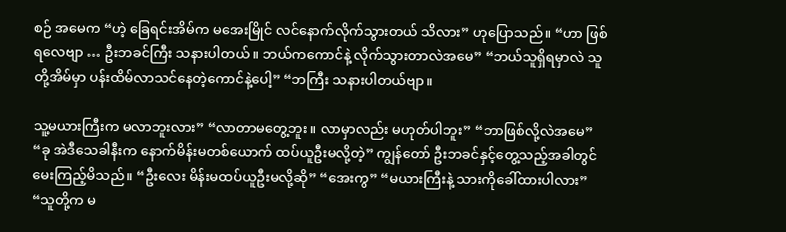စဉ် အမေက “ဟဲ့ ခြေရင်းအိမ်က မအေးမြိုင် လင်နောက်လိုက်သွားတယ် သိလား” ဟုပြောသည်။ “ဟာ ဖြစ်ရလေဗျာ … ဦးဘခင်ကြီး သနားပါတယ်။ ဘယ်ကကောင်နဲ့ လိုက်သွားတာလဲအမေ” “ဘယ်သူရှိရမှာလဲ သူတို့အိမ်မှာ ပန်းထိမ်လာသင်နေတဲ့ကောင်နဲ့ပေါ့” “ဘကြီး သနားပါတယ်ဗျာ။

သူ့မယားကြီးက မလာဘူးလား” “လာတာမတွေ့ဘူး။ လာမှာလည်း မဟုတ်ပါဘူး” “ဘာဖြစ်လို့လဲအမေ” “ခု အဲဒီသေခါနီးက နောက်မိန်းမတစ်ယောက် ထပ်ယူဦးမလို့တဲ့” ကျွန်တော် ဦးဘခင်နှင့်တွေ့သည့်အခါတွင် မေးကြည့်မိသည်။ “ဦးလေး မိန်းမထပ်ယူဦးမလို့ဆို” “အေးကွ” “မယားကြီးနဲ့ သားကိုခေါ်ထားပါလား” “သူတို့က မ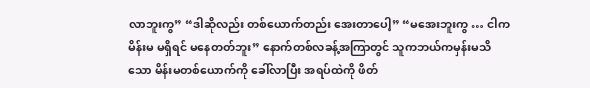လာဘူးကွ” “ဒါဆိုလည်း တစ်ယောက်တည်း အေးတာပေါ့” “မအေးဘူးကွ … ငါက မိန်းမ မရှိရင် မနေတတ်ဘူး” နောက်တစ်လခန့်အကြာတွင် သူကဘယ်ကမှန်းမသိသော မိန်းမတစ်ယောက်ကို ခေါ်လာပြီး အရပ်ထဲကို ဖိတ်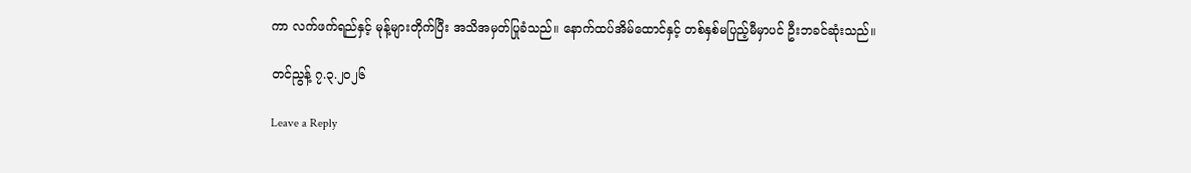ကာ လက်ဖက်ရည်နှင့် မုန့်များတိုက်ပြီး အသိအမှတ်ပြုခံသည်။ နောက်ထပ်အိမ်ထောင်နှင့် တစ်နှစ်မပြည့်မီမှာပင် ဦးဘခင်ဆုံးသည်။

တင်ညွန့် ၇.၃.၂၀၂၆

Leave a Reply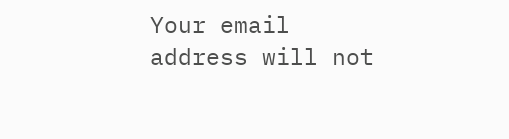Your email address will not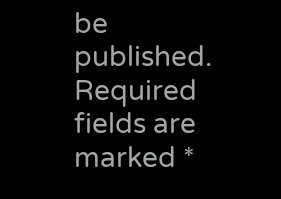be published. Required fields are marked *